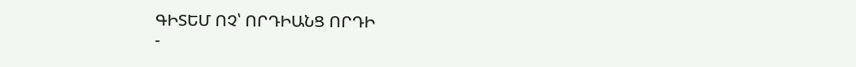ԳԻՏԵՄ ՈՉ՝ ՈՐԴԻԱՆՑ ՈՐԴԻ
-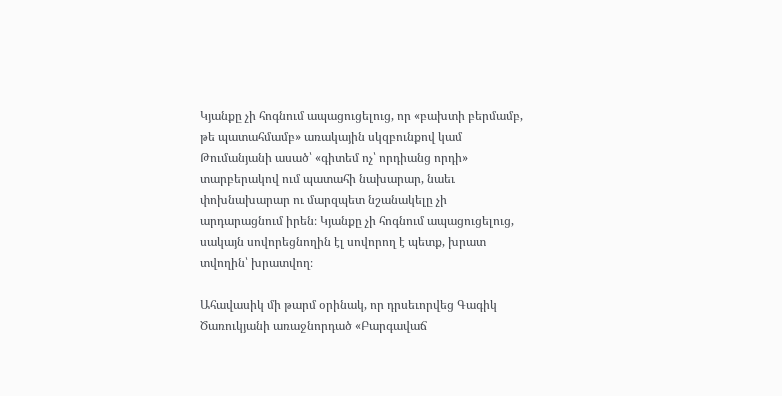Կյանքը չի հոգնում ապացուցելուց, որ «բախտի բերմամբ, թե պատահմամբ» առակային սկզբունքով կամ Թումանյանի ասած՝ «գիտեմ ոչ՝ որդիանց որդի» տարբերակով ում պատահի նախարար, նաեւ փոխնախարար ու մարզպետ նշանակելը չի արդարացնում իրեն։ Կյանքը չի հոգնում ապացուցելուց, սակայն սովորեցնողին էլ սովորող է պետք, խրատ տվողին՝ խրատվող։

Ահավասիկ մի թարմ օրինակ, որ դրսեւորվեց Գագիկ Ծառուկյանի առաջնորդած «Բարգավաճ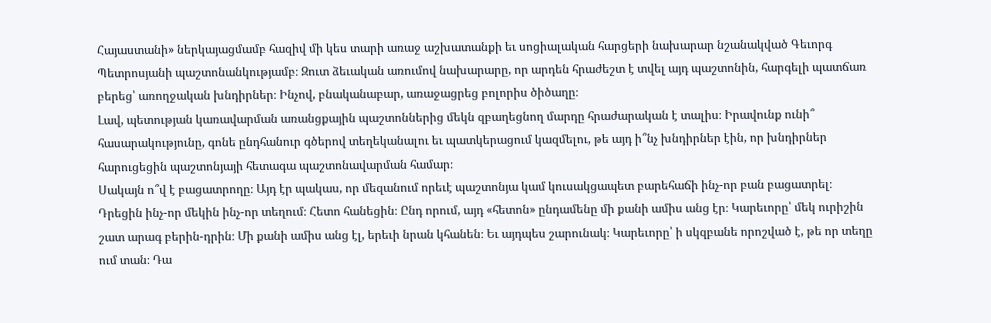Հայաստանի» ներկայացմամբ հազիվ մի կես տարի առաջ աշխատանքի եւ սոցիալական հարցերի նախարար նշանակված Գեւորգ Պետրոսյանի պաշտոնանկությամբ։ Զուտ ձեւական առումով նախարարը, որ արդեն հրաժեշտ է տվել այդ պաշտոնին, հարգելի պատճառ բերեց՝ առողջական խնդիրներ։ Ինչով, բնականաբար, առաջացրեց բոլորիս ծիծաղը։
Լավ, պետության կառավարման առանցքային պաշտոններից մեկն զբաղեցնող մարդը հրաժարական է տալիս։ Իրավունք ունի՞ հասարակությունը, գոնե ընդհանուր գծերով տեղեկանալու եւ պատկերացում կազմելու, թե այդ ի՞նչ խնդիրներ էին, որ խնդիրներ հարուցեցին պաշտոնյայի հետագա պաշտոնավարման համար։
Սակայն ո՞վ է բացատրողը։ Այդ էր պակաս, որ մեզանում որեւէ պաշտոնյա կամ կուսակցապետ բարեհաճի ինչ-որ բան բացատրել։
Դրեցին ինչ-որ մեկին ինչ-որ տեղում։ Հետո հանեցին։ Ընդ որում, այդ «հետոն» ընդամենը մի քանի ամիս անց էր։ Կարեւորը՝ մեկ ուրիշին շատ արագ բերին-դրին։ Մի քանի ամիս անց էլ, երեւի նրան կհանեն։ Եւ այդպես շարունակ։ Կարեւորը՝ ի սկզբանե որոշված է, թե որ տեղը ում տան։ Դա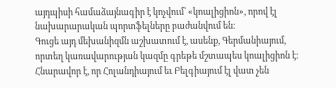այդպիսի համաձայնագիր է կոչվում՝ «կոալիցիոն», որով էլ նախարարական պորտֆելները բաժանվում են։
Գուցե այդ մեխանիզմն աշխատում է, ասենք, Գերմանիայում, որտեղ կառավարության կազմը գրեթե մշտապես կոալիցիոն է։ Հնարավոր է, որ Հոլանդիայում եւ Բելգիայում էլ վատ չեն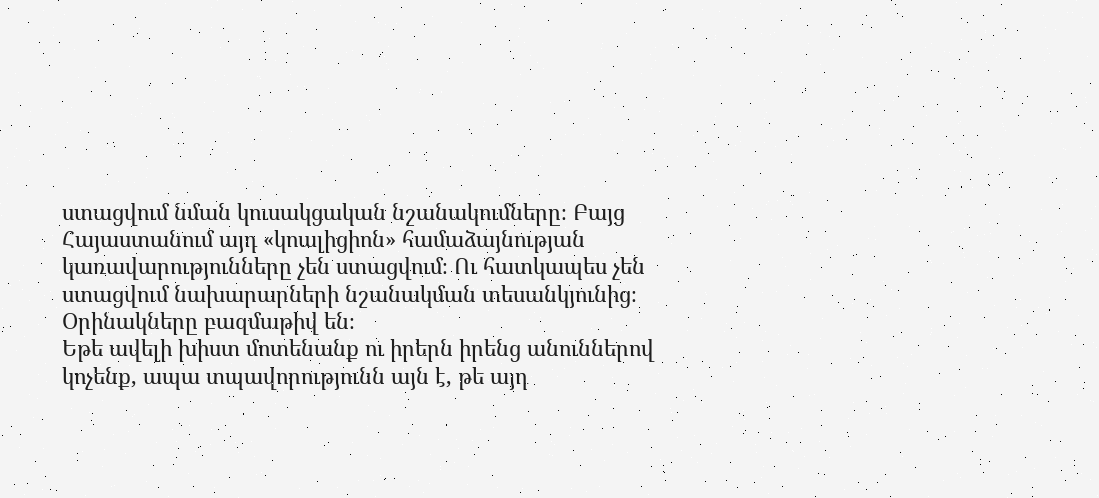ստացվում նման կուսակցական նշանակումները։ Բայց Հայաստանում այդ «կոալիցիոն» համաձայնության կառավարությունները չեն ստացվում։ Ու հատկապես չեն ստացվում նախարարների նշանակման տեսանկյունից։ Օրինակները բազմաթիվ են։
Եթե ավելի խիստ մոտենանք ու իրերն իրենց անուններով կոչենք, ապա տպավորությունն այն է, թե այդ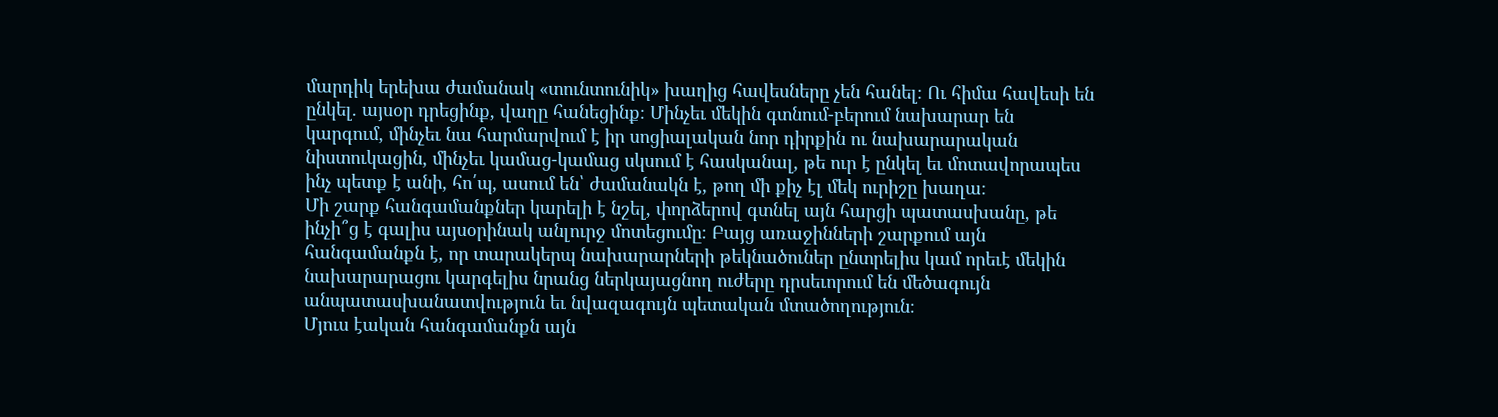մարդիկ երեխա ժամանակ «տունտունիկ» խաղից հավեսները չեն հանել։ Ու հիմա հավեսի են ընկել. այսօր դրեցինք, վաղը հանեցինք։ Մինչեւ մեկին գտնում-բերում նախարար են կարգում, մինչեւ նա հարմարվում է իր սոցիալական նոր դիրքին ու նախարարական նիստուկացին, մինչեւ կամաց-կամաց սկսում է հասկանալ, թե ուր է ընկել եւ մոտավորապես ինչ պետք է անի, հո՛պ, ասում են՝ ժամանակն է, թող մի քիչ էլ մեկ ուրիշը խաղա։
Մի շարք հանգամանքներ կարելի է նշել, փորձերով գտնել այն հարցի պատասխանը, թե ինչի՞ց է գալիս այսօրինակ անլուրջ մոտեցումը։ Բայց առաջինների շարքում այն հանգամանքն է, որ տարակերպ նախարարների թեկնածուներ ընտրելիս կամ որեւէ մեկին նախարարացու կարգելիս նրանց ներկայացնող ուժերը դրսեւորում են մեծագույն անպատասխանատվություն եւ նվազագույն պետական մտածողություն։
Մյուս էական հանգամանքն այն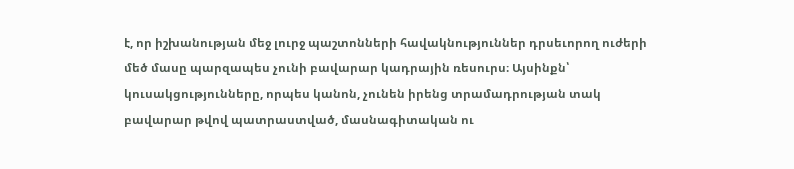է, որ իշխանության մեջ լուրջ պաշտոնների հավակնություններ դրսեւորող ուժերի մեծ մասը պարզապես չունի բավարար կադրային ռեսուրս։ Այսինքն՝ կուսակցությունները, որպես կանոն, չունեն իրենց տրամադրության տակ բավարար թվով պատրաստված, մասնագիտական ու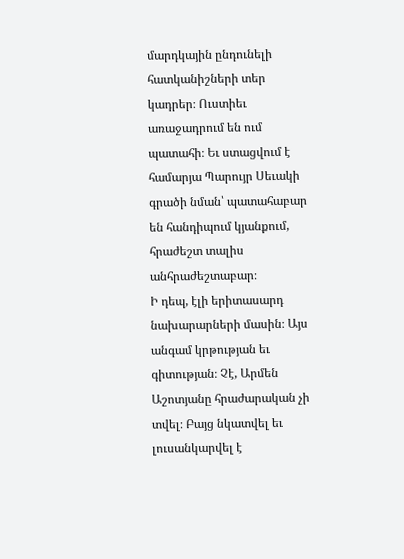մարդկային ընդունելի հատկանիշների տեր կադրեր։ Ուստիեւ առաջադրում են ում պատահի։ Եւ ստացվում է համարյա Պարույր Սեւակի գրածի նման՝ պատահաբար են հանդիպում կյանքում, հրաժեշտ տալիս անհրաժեշտաբար։
Ի դեպ, էլի երիտասարդ նախարարների մասին։ Այս անգամ կրթության եւ գիտության։ Չէ, Արմեն Աշոտյանը հրաժարական չի տվել։ Բայց նկատվել եւ լուսանկարվել է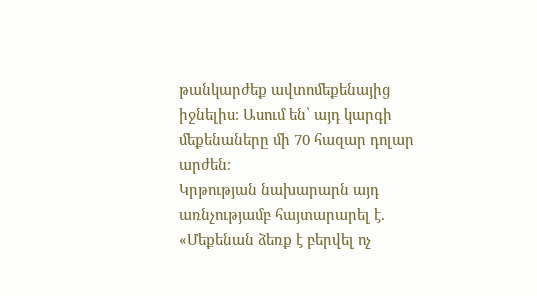թանկարժեք ավտոմեքենայից իջնելիս։ Ասում են՝ այդ կարգի մեքենաները մի 70 հազար դոլար արժեն։
Կրթության նախարարն այդ առնչությամբ հայտարարել է. «Մեքենան ձեռք է բերվել ոչ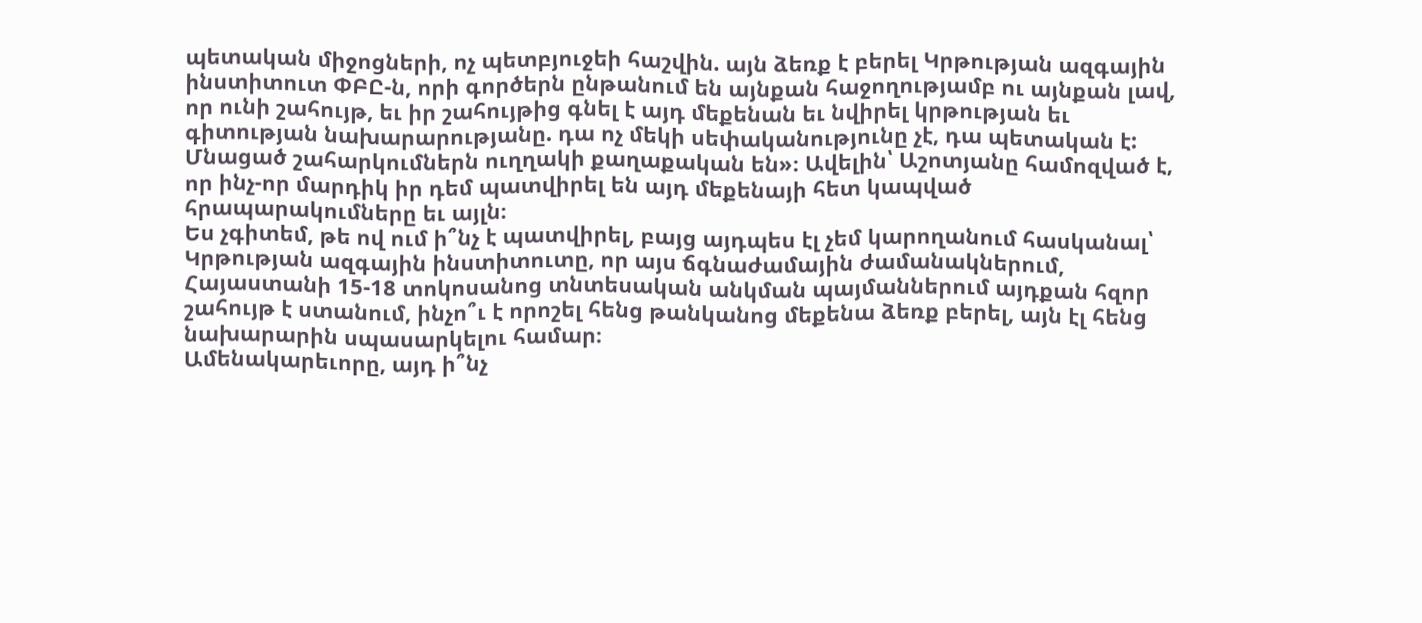պետական միջոցների, ոչ պետբյուջեի հաշվին. այն ձեռք է բերել Կրթության ազգային ինստիտուտ ՓԲԸ-ն, որի գործերն ընթանում են այնքան հաջողությամբ ու այնքան լավ, որ ունի շահույթ, եւ իր շահույթից գնել է այդ մեքենան եւ նվիրել կրթության եւ գիտության նախարարությանը. դա ոչ մեկի սեփականությունը չէ, դա պետական է: Մնացած շահարկումներն ուղղակի քաղաքական են»։ Ավելին՝ Աշոտյանը համոզված է, որ ինչ-որ մարդիկ իր դեմ պատվիրել են այդ մեքենայի հետ կապված հրապարակումները եւ այլն։
Ես չգիտեմ, թե ով ում ի՞նչ է պատվիրել, բայց այդպես էլ չեմ կարողանում հասկանալ՝ Կրթության ազգային ինստիտուտը, որ այս ճգնաժամային ժամանակներում, Հայաստանի 15-18 տոկոսանոց տնտեսական անկման պայմաններում այդքան հզոր շահույթ է ստանում, ինչո՞ւ է որոշել հենց թանկանոց մեքենա ձեռք բերել, այն էլ հենց նախարարին սպասարկելու համար։
Ամենակարեւորը, այդ ի՞նչ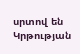սրտով են Կրթության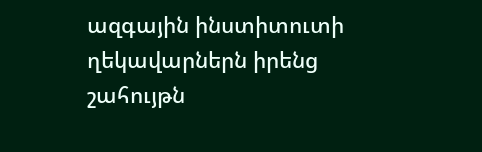ազգային ինստիտուտի ղեկավարներն իրենց շահույթն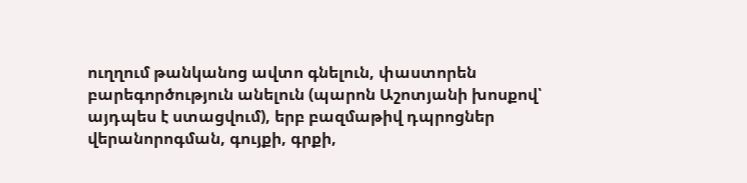ուղղում թանկանոց ավտո գնելուն, փաստորեն բարեգործություն անելուն (պարոն Աշոտյանի խոսքով՝ այդպես է ստացվում), երբ բազմաթիվ դպրոցներ վերանորոգման, գույքի, գրքի,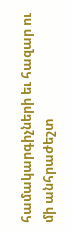համակարգիչների եւ հազար ու մի անհրաժեշտ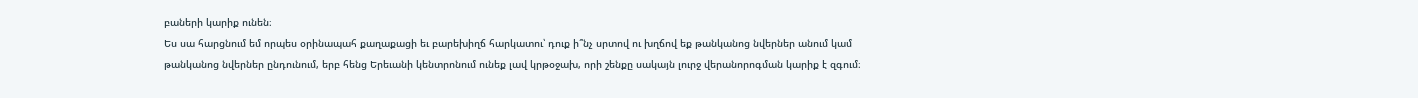բաների կարիք ունեն։
Ես սա հարցնում եմ որպես օրինապահ քաղաքացի եւ բարեխիղճ հարկատու՝ դուք ի՞նչ սրտով ու խղճով եք թանկանոց նվերներ անում կամ թանկանոց նվերներ ընդունում, երբ հենց Երեւանի կենտրոնում ունեք լավ կրթօջախ, որի շենքը սակայն լուրջ վերանորոգման կարիք է զգում։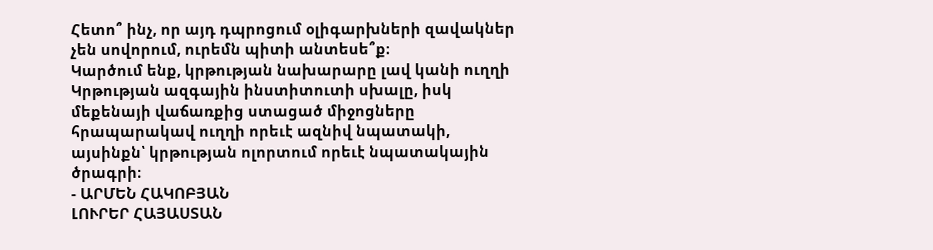Հետո՞ ինչ, որ այդ դպրոցում օլիգարխների զավակներ չեն սովորում, ուրեմն պիտի անտեսե՞ք։
Կարծում ենք, կրթության նախարարը լավ կանի ուղղի Կրթության ազգային ինստիտուտի սխալը, իսկ մեքենայի վաճառքից ստացած միջոցները հրապարակավ ուղղի որեւէ ազնիվ նպատակի, այսինքն՝ կրթության ոլորտում որեւէ նպատակային ծրագրի։
- ԱՐՄԵՆ ՀԱԿՈԲՅԱՆ
ԼՈՒՐԵՐ ՀԱՅԱՍՏԱՆ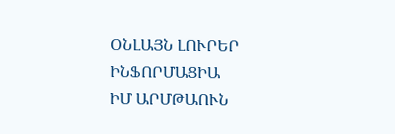ՕՆԼԱՅՆ ԼՈՒՐԵՐ
ԻՆՖՈՐՄԱՑԻԱ
ԻՄ ԱՐՄԹԱՈՒՆ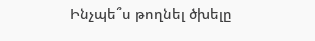Ինչպե՞ս թողնել ծխելը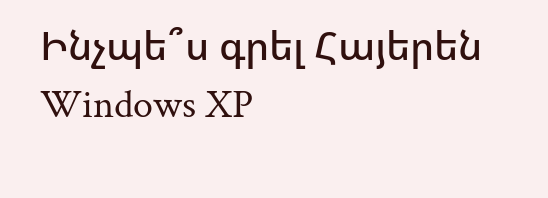Ինչպե՞ս գրել Հայերեն Windows XP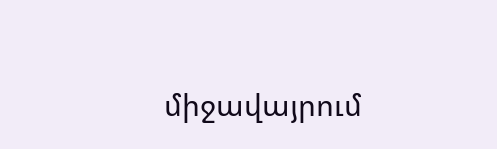միջավայրում